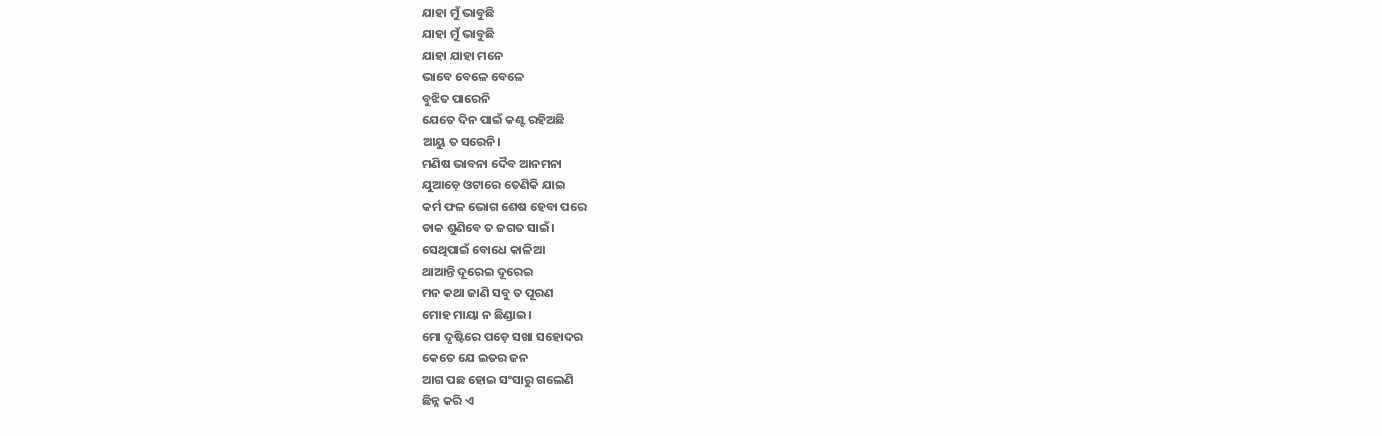ଯାହା ମୁଁ ଭାବୁଛି
ଯାହା ମୁଁ ଭାବୁଛି
ଯାହା ଯାହା ମନେ
ଭାବେ ବେଳେ ବେଳେ
ବୁଝିତ ପାରେନି
ଯେତେ ଦିନ ପାଇଁ କଣ୍ଟ ରହିଅଛି
ଆୟୁ ତ ସରେନି।
ମଣିଷ ଭାବନା ଦୈବ ଆନମନା
ଯୁଆଡ଼େ ଓଟାରେ ତେଣିକି ଯାଇ
କର୍ମ ଫଳ ଭୋଗ ଶେଷ ହେବା ପରେ
ଡାକ ଶୁଣିବେ ତ ଜଗତ ସାଇଁ।
ସେଥିପାଇଁ ବୋଧେ କାଳିଆ
ଥାଆନ୍ତି ଦୂରେଇ ଦୂରେଇ
ମନ କଥା ଜାଣି ସବୁ ତ ପୂରଣ
ମୋହ ମାୟା ନ ଛିଣ୍ଡାଇ।
ମୋ ଦୃଷ୍ଟିରେ ପଡ଼େ ସଖା ସହୋଦର
କେତେ ଯେ ଇତର ଜନ
ଆଗ ପଛ ହୋଇ ସଂସାରୁ ଗଲେଣି
ଛିନ୍ନ କରି ଏ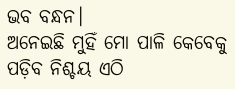ଭବ ବନ୍ଧନ।
ଅନେଇଛି ମୁହିଁ ମୋ ପାଳି କେବେକୁ
ପଡ଼ିବ ନିଶ୍ଚୟ ଏଠି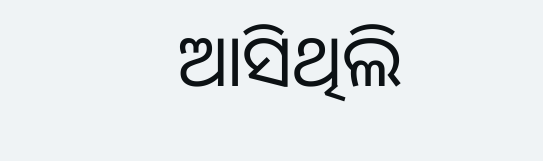ଆସିଥିଲି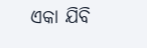ଏକା ଯିବି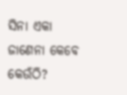ସିନା ଏକା
ଜାଣେନା କେବେ କେଉଁଠି?